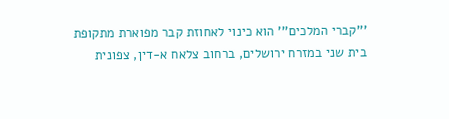'''קברי המלכים''' הוא כינוי לאחוזת קבר מפוארת מתקופת בית שני במזרח ירושלים, ברחוב צלאח א-דין, צפונית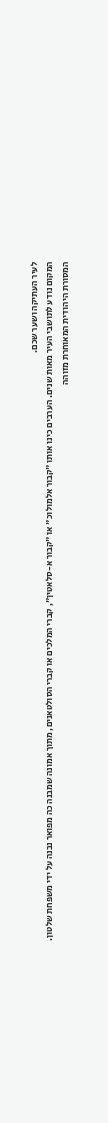לעיר העתיקה ושער שכם.
המקום נודע לתושבי העיר מאות שנים. הערבים כינו אותו "קבור אלמולוכ" או "קבור א-סלאטין", קברי המלכים או קברי הסולטאנים, מתוך אמונה שמבנה כה מפואר נבנה על ידי משפחת שלטון.
המסורת היהודית המאוחרת מזוהה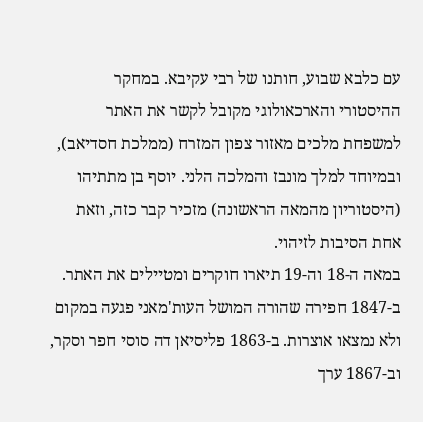עם כלבא שבוע, חותנו של רבי עקיבא. במחקר ההיסטורי והארכאולוגי מקובל לקשר את האתר למשפחת מלכים מאזור צפון המזרח (ממלכת חסדיאב), ובמיוחד למלך מונבז והמלכה הלני. יוסף בן מתתיהו (היסטוריון מהמאה הראשונה) מזכיר קבר כזה, וזאת אחת הסיבות לזיהוי.
במאה ה-18 וה-19 תיארו חוקרים ומטיילים את האתר. ב-1847 חפירה שהורה המושל העות'מאני פגעה במקום ולא נמצאו אוצרות. ב-1863 פליסיאן דה סוסי חפר וסקר, וב-1867 ערך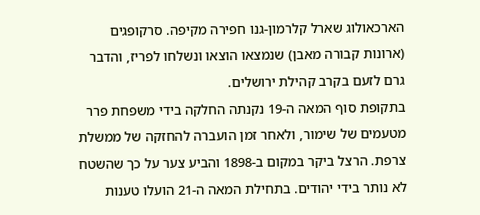הארכאולוג שארל קלרמון-גנו חפירה מקיפה. סרקופגים (ארונות קבורה מאבן) שנמצאו הוצאו ונשלחו לפריז, והדבר גרם לזעם בקרב קהילת ירושלים.
בתקופת סוף המאה ה-19 נקנתה החלקה בידי משפחת פרר מטעמים של שימור, ולאחר זמן הועברה להחזקה של ממשלת צרפת. הרצל ביקר במקום ב-1898 והביע צער על כך שהשטח לא נותר בידי יהודים. בתחילת המאה ה-21 הועלו טענות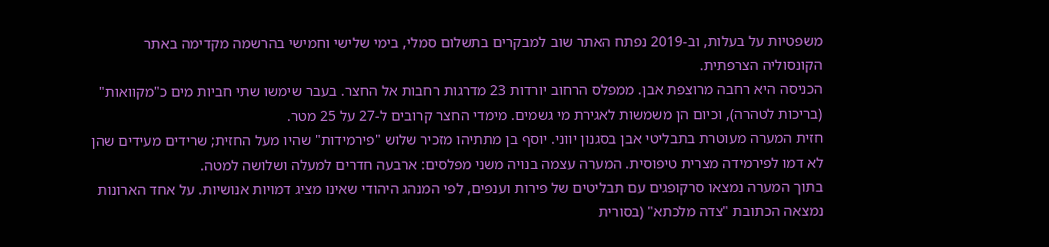משפטיות על בעלות, וב-2019 נפתח האתר שוב למבקרים בתשלום סמלי, בימי שלישי וחמישי בהרשמה מקדימה באתר הקונסוליה הצרפתית.
הכניסה היא רחבה מרוצפת אבן. ממפלס הרחוב יורדות 23 מדרגות רחבות אל החצר. בעבר שימשו שתי חביות מים כ"מקוואות" (בריכות לטהרה), וכיום הן משמשות לאגירת מי גשמים. מימדי החצר קרובים ל-27 על 25 מטר.
חזית המערה מעוטרת בתבליטי אבן בסגנון יווני. יוסף בן מתתיהו מזכיר שלוש "פירמידות" שהיו מעל החזית; שרידים מעידים שהן לא דמו לפירמידה מצרית טיפוסית. המערה עצמה בנויה משני מפלסים: ארבעה חדרים למעלה ושלושה למטה.
בתוך המערה נמצאו סרקופגים עם תבליטים של פירות וענפים, לפי המנהג היהודי שאינו מציג דמויות אנושיות. על אחד הארונות נמצאה הכתובת "צדה מלכתא" (בסורית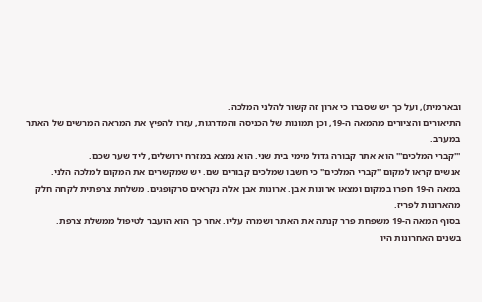ובארמית), ועל כך יש שסברו כי ארון זה קשור להלני המלכה.
התיאורים והציורים מהמאה ה-19, וכן תמונות של הכניסה והמדרגות, עזרו להפיץ את המראה המרשים של האתר במערב.
'''קברי המלכים''' הוא אתר קבורה גדול מימי בית שני. הוא נמצא במזרח ירושלים, ליד שער שכם.
אנשים קראו למקום "קברי המלכים" כי חשבו שמלכים קבורים שם. יש שמקשרים את המקום למלכה הלני.
במאה ה-19 חפרו במקום ומצאו ארונות אבן. ארונות אבן אלה נקראים סרקופגים. משלחת צרפתית לקחה חלק מהארונות לפריז.
בסוף המאה ה-19 משפחת פרר קנתה את האתר ושמרה עליו. אחר כך הוא הועבר לטיפול ממשלת צרפת.
בשנים האחרונות היו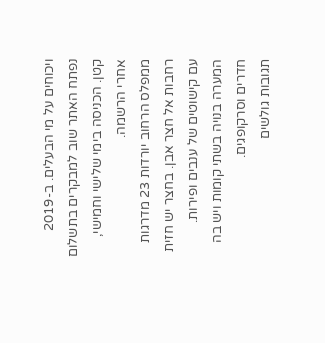ויכוחים על מי הבעלים. ב-2019 נפתח האתר שוב למבקרים בתשלום קטן. הכניסה בימי שלישי וחמישי, אחרי הרשמה.
ממפלס הרחוב יורדות 23 מדרגות רחבות אל חצר אבן. בחצר יש חזית עם קישוטים של ענבים ופירות. המערה בנויה בשתי קומות ויש בה חדרים וסרקופגים.
תגובות גולשים